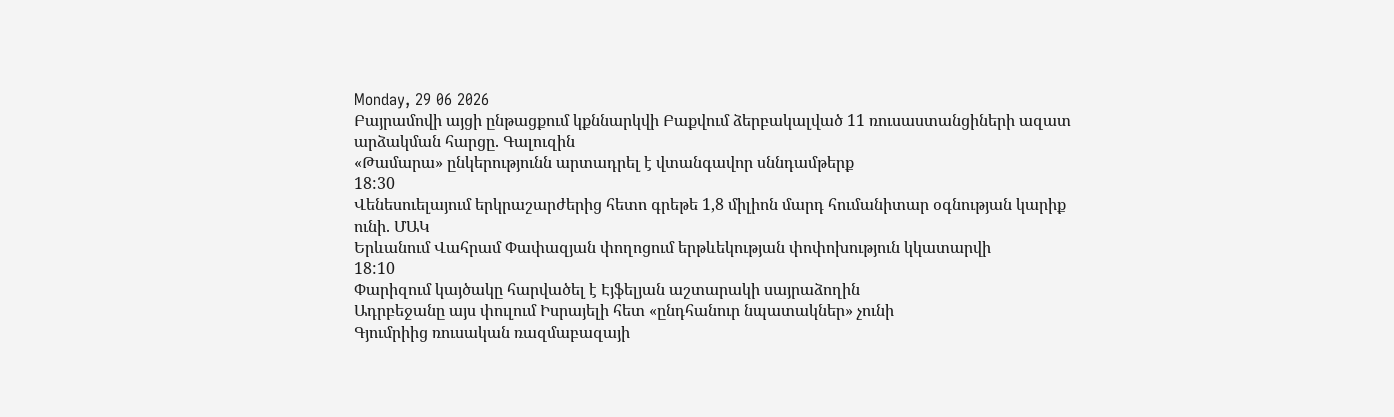Monday, 29 06 2026
Բայրամովի այցի ընթացքում կքննարկվի Բաքվում ձերբակալված 11 ռուսաստանցիների ազատ արձակման հարցը. Գալուզին
«Թամարա» ընկերությունն արտադրել է վտանգավոր սննդամթերք
18:30
Վենեսուելայում երկրաշարժերից հետո գրեթե 1,8 միլիոն մարդ հումանիտար օգնության կարիք ունի. ՄԱԿ
Երևանում Վահրամ Փափազյան փողոցում երթևեկության փոփոխություն կկատարվի
18:10
Փարիզում կայծակը հարվածել է Էյֆելյան աշտարակի սայրաձողին
Ադրբեջանը այս փուլում Իսրայելի հետ «ընդհանուր նպատակներ» չունի
Գյումրիից ռուսական ռազմաբազայի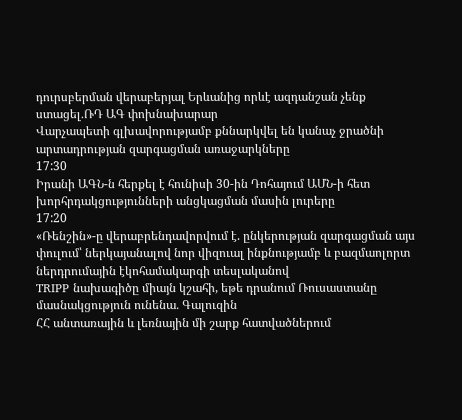դուրսբերման վերաբերյալ Երևանից որևէ ազդանշան չենք ստացել․ՌԴ ԱԳ փոխնախարար
Վարչապետի գլխավորությամբ քննարկվել են կանաչ ջրածնի արտադրության զարգացման առաջարկները
17:30
Իրանի ԱԳՆ-ն հերքել է հունիսի 30-ին Դոհայում ԱՄՆ-ի հետ խորհրդակցությունների անցկացման մասին լուրերը
17:20
«Ռենշին»-ը վերաբրենդավորվում է. ընկերության զարգացման այս փուլում՝ ներկայանալով նոր վիզուալ ինքնությամբ և բազմաոլորտ ներդրումային էկոհամակարգի տեսլականով
TRIPP նախագիծը միայն կշահի, եթե դրանում Ռուսաստանը մասնակցություն ունենա․ Գալուզին
ՀՀ անտառային և լեռնային մի շարք հատվածներում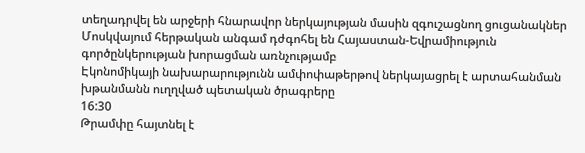տեղադրվել են արջերի հնարավոր ներկայության մասին զգուշացնող ցուցանակներ
Մոսկվայում հերթական անգամ դժգոհել են Հայաստան-Եվրամիություն գործընկերության խորացման առնչությամբ
Էկոնոմիկայի նախարարությունն ամփոփաթերթով ներկայացրել է արտահանման խթանմանն ուղղված պետական ծրագրերը
16:30
Թրամփը հայտնել է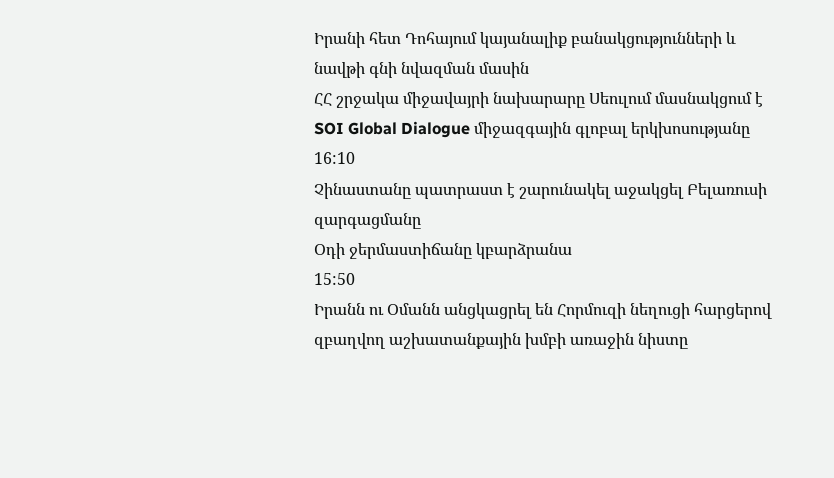Իրանի հետ Դոհայում կայանալիք բանակցությունների և նավթի գնի նվազման մասին
ՀՀ շրջակա միջավայրի նախարարը Սեուլում մասնակցում է SOI Global Dialogue միջազգային գլոբալ երկխոսությանը
16:10
Չինաստանը պատրաստ է շարունակել աջակցել Բելառուսի զարգացմանը
Օդի ջերմաստիճանը կբարձրանա
15:50
Իրանն ու Օմանն անցկացրել են Հորմուզի նեղուցի հարցերով զբաղվող աշխատանքային խմբի առաջին նիստը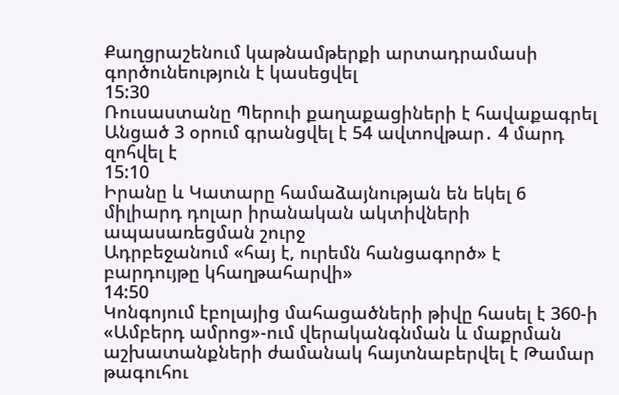Քաղցրաշենում կաթնամթերքի արտադրամասի գործունեություն է կասեցվել
15:30
Ռուսաստանը Պերուի քաղաքացիների է հավաքագրել
Անցած 3 օրում գրանցվել է 54 ավտովթար․ 4 մարդ զոհվել է
15:10
Իրանը և Կատարը համաձայնության են եկել 6 միլիարդ դոլար իրանական ակտիվների ապասառեցման շուրջ
Ադրբեջանում «հայ է, ուրեմն հանցագործ» է բարդույթը կհաղթահարվի»
14:50
Կոնգոյում էբոլայից մահացածների թիվը հասել է 360-ի
«Ամբերդ ամրոց»-ում վերականգնման և մաքրման աշխատանքների ժամանակ հայտնաբերվել է Թամար թագուհու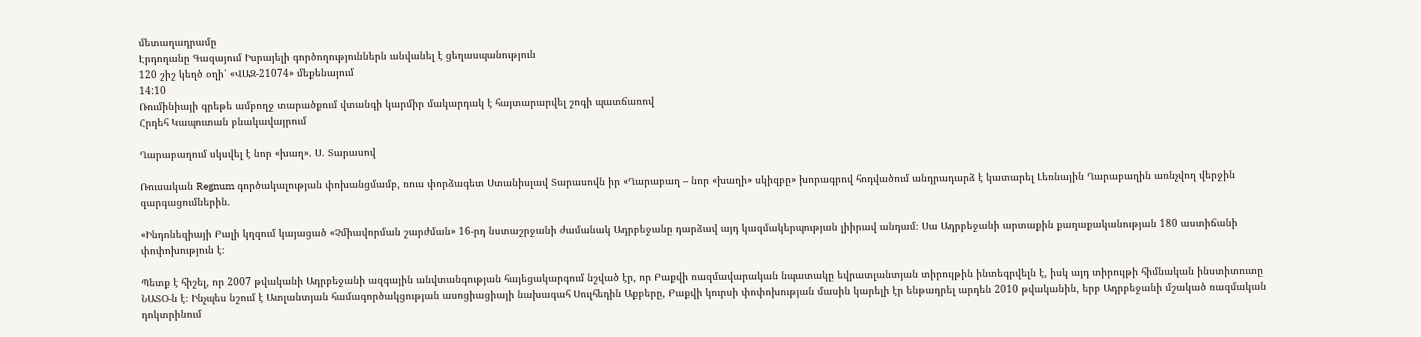մետաղադրամը
Էրդողանը Գազայում Իսրայելի գործողություններն անվանել է ցեղասպանություն
120 շիշ կեղծ օղի՝ «ՎԱԶ-21074» մեքենայում
14:10
Ռումինիայի գրեթե ամբողջ տարածքում վտանգի կարմիր մակարդակ է հայտարարվել շոգի պատճառով
Հրդեհ Կապուտան բնակավայրում

Ղարաբաղում սկսվել է նոր «խաղ». Ս. Տարասով

Ռուսական Regnum գործակալության փոխանցմամբ, ռուս փորձագետ Ստանիսլավ Տարասովն իր «Ղարաբաղ – նոր «խաղի» սկիզբը» խորագրով հոդվածում անդրադարձ է կատարել Լեռնային Ղարաբաղին առնչվող վերջին զարգացումներին.

«Ինդոնեզիայի Բալի կղզում կայացած «Չմիավորման շարժման» 16-րդ նստաշրջանի ժամանակ Ադրբեջանը դարձավ այդ կազմակերպության լիիրավ անդամ։ Սա Ադրբեջանի արտաքին քաղաքականության 180 աստիճանի փոփոխություն է։

Պետք է հիշել, որ 2007 թվականի Ադրբեջանի ազգային անվտանգության հայեցակարգում նշված էր, որ Բաքվի ռազմավարական նպատակը եվրատլանտյան տիրույթին ինտեգրվելն է, իսկ այդ տիրույթի հիմնական ինստիտուտը ՆԱՏՕ-ն է։ Ինչպես նշում է Ատլանտյան համագործակցության ասոցիացիայի նախագահ Սուլհեդին Աքբերը, Բաքվի կուրսի փոփոխության մասին կարելի էր ենթադրել արդեն 2010 թվականին, երբ Ադրբեջանի մշակած ռազմական դոկտրինում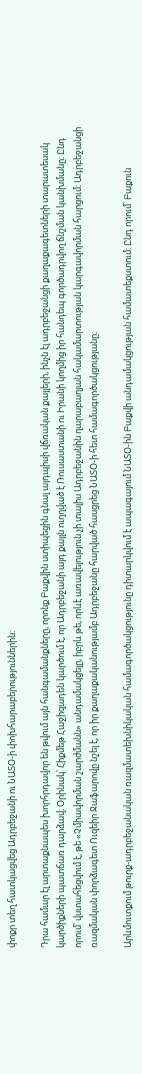փոքր տեղ հատկացվեց Ադրբեջանի ու ՆԱՏՕ-ի փոխհարաբերություններին։

Դրա համար էլ արտաքնապես խորհրդավոր են թվում այն հանգամանքները, որոնք Բաքվին ստիպեցին գնալ այդպիսի վճռական քայլերի, ինչն էլ ադրբեջանցի քաղաքագետների տարատեսակ կարծիքների պատճառ դարձավ։ Օրինակ՝ Հիքմեթ Հաջիզադեն կարծում է, որ Ադրբեջանի այդ քայլն ուղղված է Ռուսաստանի ու Իրանի կողմից իր հանդեպ գործադրվող ճնշման կանխմանը։ Ընդ որում՝ վստահեցվում է, թե «Չմիավորման շարժմանն» անդամակցելը, իբրև թե, որևէ առավելություն չի տալիս Ադրբեջանին ղարաբաղյան հակամարտության կարգավորման հարցում։ Ադրբեջանցի ռազմական փորձագետ Ուզեիր Ջաֆարովը նշել է, որ իր քաղաքականությամբ Ադրբեջանը հարված հասցրեց ՆԱՏՕ-ի հետ համագործակցությանը։

Արևմուտքում թուրք-ադրբեջանական ռազմատեխնիկական համագործակցությունը դիտարկվում է ապագայում ՆԱՏՕ-ին Բաքվի անդամակցության համատեքստում։ Ընդ որում՝ Բաքուն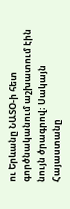ու Երևանը ՆԱՏՕ-ի հետ գործնականում աշխատում էին նույն ծրագրով։ Սակայն Հայաստանը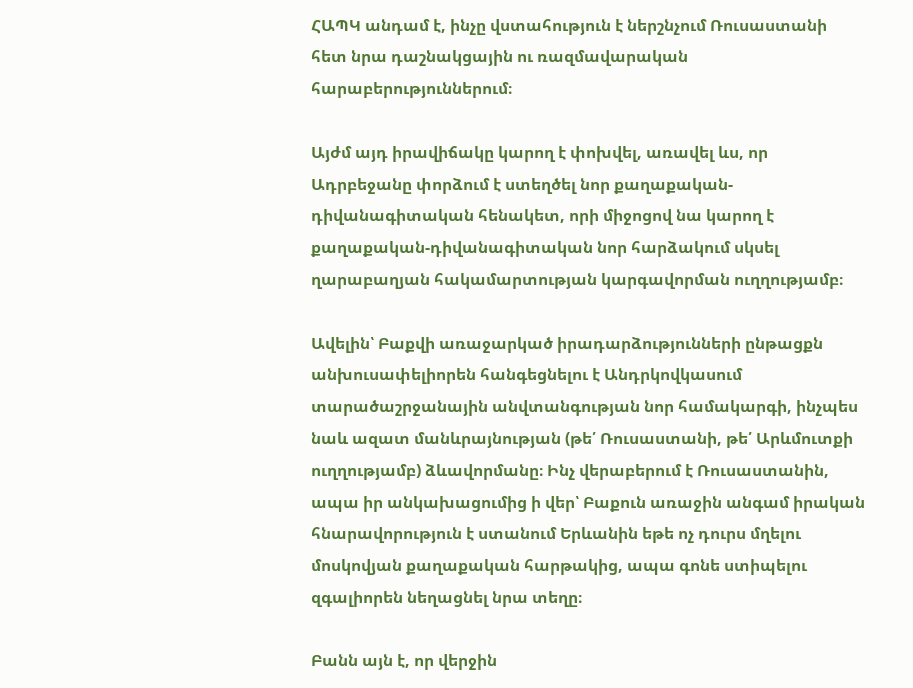ՀԱՊԿ անդամ է, ինչը վստահություն է ներշնչում Ռուսաստանի հետ նրա դաշնակցային ու ռազմավարական հարաբերություններում։

Այժմ այդ իրավիճակը կարող է փոխվել, առավել ևս, որ Ադրբեջանը փորձում է ստեղծել նոր քաղաքական-դիվանագիտական հենակետ, որի միջոցով նա կարող է քաղաքական-դիվանագիտական նոր հարձակում սկսել ղարաբաղյան հակամարտության կարգավորման ուղղությամբ։

Ավելին՝ Բաքվի առաջարկած իրադարձությունների ընթացքն անխուսափելիորեն հանգեցնելու է Անդրկովկասում տարածաշրջանային անվտանգության նոր համակարգի, ինչպես նաև ազատ մանևրայնության (թե՛ Ռուսաստանի, թե՛ Արևմուտքի ուղղությամբ) ձևավորմանը։ Ինչ վերաբերում է Ռուսաստանին, ապա իր անկախացումից ի վեր՝ Բաքուն առաջին անգամ իրական հնարավորություն է ստանում Երևանին եթե ոչ դուրս մղելու մոսկովյան քաղաքական հարթակից, ապա գոնե ստիպելու զգալիորեն նեղացնել նրա տեղը։

Բանն այն է, որ վերջին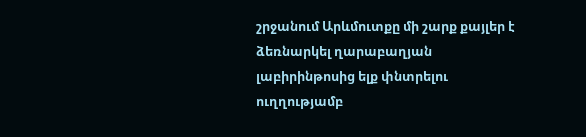շրջանում Արևմուտքը մի շարք քայլեր է ձեռնարկել ղարաբաղյան լաբիրինթոսից ելք փնտրելու ուղղությամբ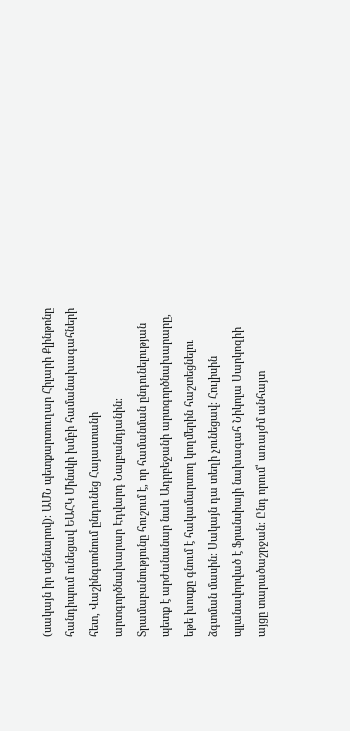(սակայն իր սցենարով)։ ԱՄՆ պետքարտուղար Հիլարի Քլինթոնը հանդիպում ունեցավ ԵԱՀԿ Մինսկի խմբի համանախագահների հետ, Վաշինգտոնում ընդունեց Հայաստանի արտգործնախարար Էդվարդ Նալբանդյանին։ Տրամաբանությունը հուշում է, որ համանման ընդունելության պետք է արժանանար նաև Ադրբեջանի արտգործնախարարը, եթե խոսքը գնում է հակամարտող կողմերին հաշտեցնելու ձգտման մասին։ Սակայն դա տեղի չունեցավ։ Հուլիսին պլանավորված է Ֆրանսիայի նախագահ Նիկոլա Սարկոզիի այցը տարածաշրջան։ Ընդ որում՝ առայժմ անհայտ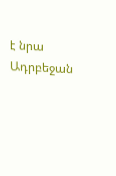է նրա Ադրբեջան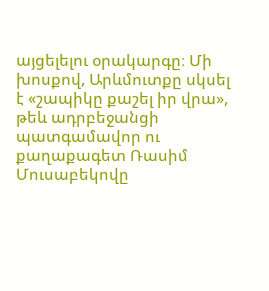այցելելու օրակարգը։ Մի խոսքով, Արևմուտքը սկսել է «շապիկը քաշել իր վրա», թեև ադրբեջանցի պատգամավոր ու քաղաքագետ Ռասիմ Մուսաբեկովը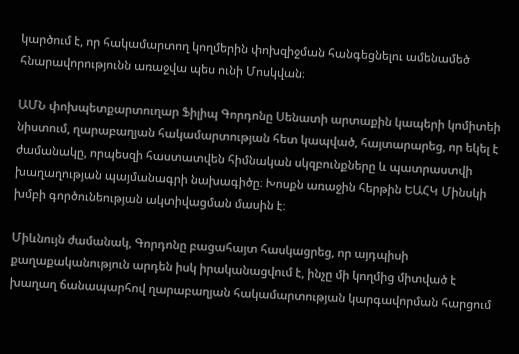կարծում է, որ հակամարտող կողմերին փոխզիջման հանգեցնելու ամենամեծ հնարավորությունն առաջվա պես ունի Մոսկվան։

ԱՄՆ փոխպետքարտուղար Ֆիլիպ Գորդոնը Սենատի արտաքին կապերի կոմիտեի նիստում, ղարաբաղյան հակամարտության հետ կապված, հայտարարեց, որ եկել է ժամանակը, որպեսզի հաստատվեն հիմնական սկզբունքները և պատրաստվի խաղաղության պայմանագրի նախագիծը։ Խոսքն առաջին հերթին ԵԱՀԿ Մինսկի խմբի գործունեության ակտիվացման մասին է։

Միևնույն ժամանակ, Գորդոնը բացահայտ հասկացրեց, որ այդպիսի քաղաքականություն արդեն իսկ իրականացվում է, ինչը մի կողմից միտված է խաղաղ ճանապարհով ղարաբաղյան հակամարտության կարգավորման հարցում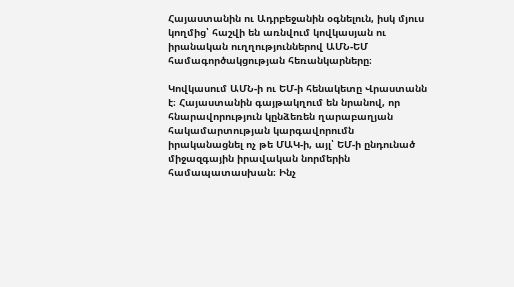Հայաստանին ու Ադրբեջանին օգնելուն, իսկ մյուս կողմից՝ հաշվի են առնվում կովկասյան ու իրանական ուղղություններով ԱՄՆ-ԵՄ համագործակցության հեռանկարները։

Կովկասում ԱՄՆ-ի ու ԵՄ-ի հենակետը Վրաստանն է։ Հայաստանին գայթակղում են նրանով, որ հնարավորություն կընձեռեն ղարաբաղյան հակամարտության կարգավորումն իրականացնել ոչ թե ՄԱԿ-ի, այլ՝ ԵՄ-ի ընդունած միջազգային իրավական նորմերին համապատասխան։ Ինչ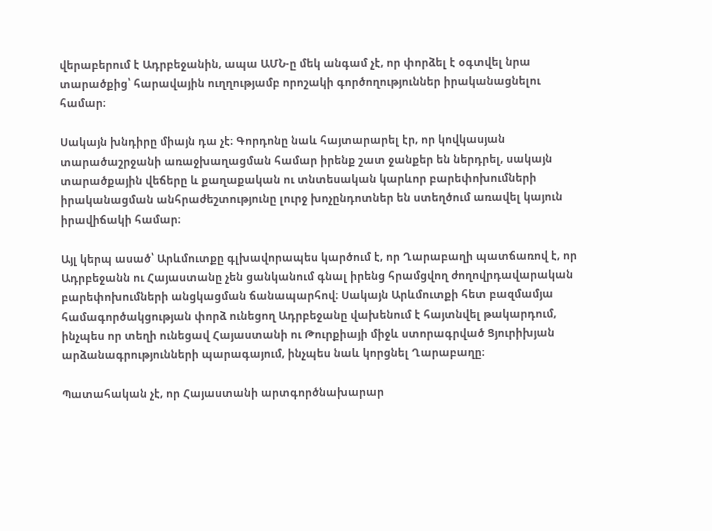վերաբերում է Ադրբեջանին, ապա ԱՄՆ-ը մեկ անգամ չէ, որ փորձել է օգտվել նրա տարածքից՝ հարավային ուղղությամբ որոշակի գործողություններ իրականացնելու համար։

Սակայն խնդիրը միայն դա չէ։ Գորդոնը նաև հայտարարել էր, որ կովկասյան տարածաշրջանի առաջխաղացման համար իրենք շատ ջանքեր են ներդրել, սակայն տարածքային վեճերը և քաղաքական ու տնտեսական կարևոր բարեփոխումների իրականացման անհրաժեշտությունը լուրջ խոչընդոտներ են ստեղծում առավել կայուն իրավիճակի համար։

Այլ կերպ ասած՝ Արևմուտքը գլխավորապես կարծում է, որ Ղարաբաղի պատճառով է, որ Ադրբեջանն ու Հայաստանը չեն ցանկանում գնալ իրենց հրամցվող ժողովրդավարական բարեփոխումների անցկացման ճանապարհով։ Սակայն Արևմուտքի հետ բազմամյա համագործակցության փորձ ունեցող Ադրբեջանը վախենում է հայտնվել թակարդում, ինչպես որ տեղի ունեցավ Հայաստանի ու Թուրքիայի միջև ստորագրված Ցյուրիխյան արձանագրությունների պարագայում, ինչպես նաև կորցնել Ղարաբաղը։

Պատահական չէ, որ Հայաստանի արտգործնախարար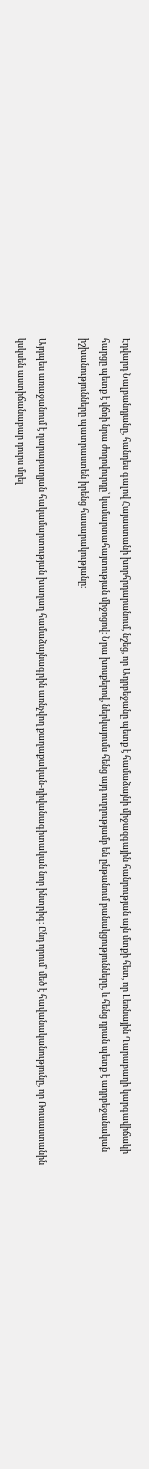Էդվարդ Նալբանդյանը, հանդես գալով Հայաստանի խորհրդարանում, նշեց, որ Ադրբեջանը պետք է համաձայնի միջազգային հանրության այն մտքի հետ, որ Լեռնային Ղարաբաղի կարգավիճակի հարցը պետք է վճռի նրա ժողովուրդը՝ կամարտահայտության միջոցով։ Նրա խոսքերով, ներկայումս հենց այդ ուղղությամբ են ընթանում բանակցությունները, և հենց դրան պետք է ադրբեջանական իշխանությունները պատրաստեն իրենց հասարակությանը։

Այդպես առաջանում է ղարաբաղյան հակամարտության խաղաղ համաձայնագրին առնչվող քաղաքական-դիվանագիտական նոր ինտրիգ։ Ընդ որում՝ մեծ է հավանականությունը, որ Ռուսաստանին կսկսեն աստիճանաբար դուրս մղել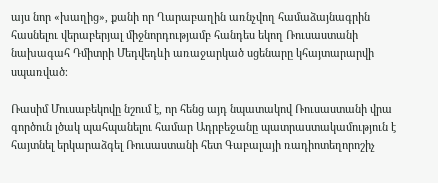այս նոր «խաղից», քանի որ Ղարաբաղին առնչվող համաձայնագրին հասնելու վերաբերյալ միջնորդությամբ հանդես եկող Ռուսաստանի նախագահ Դմիտրի Մեդվեդևի առաջարկած սցենարը կհայտարարվի սպառված։

Ռասիմ Մուսաբեկովը նշում է, որ հենց այդ նպատակով Ռուսաստանի վրա գործուն լծակ պահպանելու համար Ադրբեջանը պատրաստակամություն է հայտնել երկարաձգել Ռուսաստանի հետ Գաբալայի ռադիոտեղորոշիչ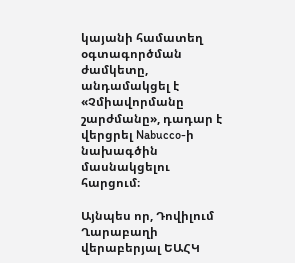կայանի համատեղ օգտագործման ժամկետը, անդամակցել է «Չմիավորմանը շարժմանը», դադար է վերցրել Nabucco-ի նախագծին մասնակցելու հարցում։

Այնպես որ, Դովիլում Ղարաբաղի վերաբերյալ ԵԱՀԿ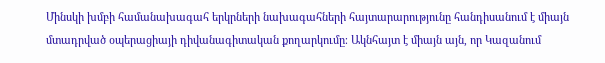Մինսկի խմբի համանախագահ երկրների նախագահների հայտարարությունը հանդիսանում է միայն մտադրված օպերացիայի դիվանագիտական քողարկումը։ Ակնհայտ է միայն այն, որ Կազանում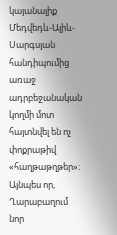կայանալիք Մեդվեդև-Ալիև-Սարգսյան հանդիպումից առաջ ադրբեջանական կողմի մոտ հայտնվել են ոչ փոքրաթիվ «հաղթաթղթեր»։ Այնպես որ, Ղարաբաղում նոր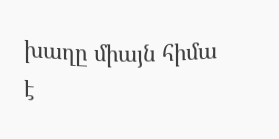խաղը միայն հիմա է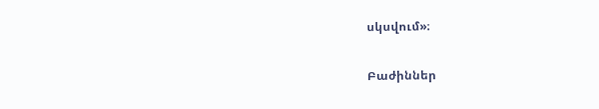սկսվում»։

Բաժիններ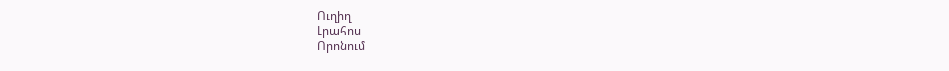Ուղիղ
Լրահոս
Որոնում